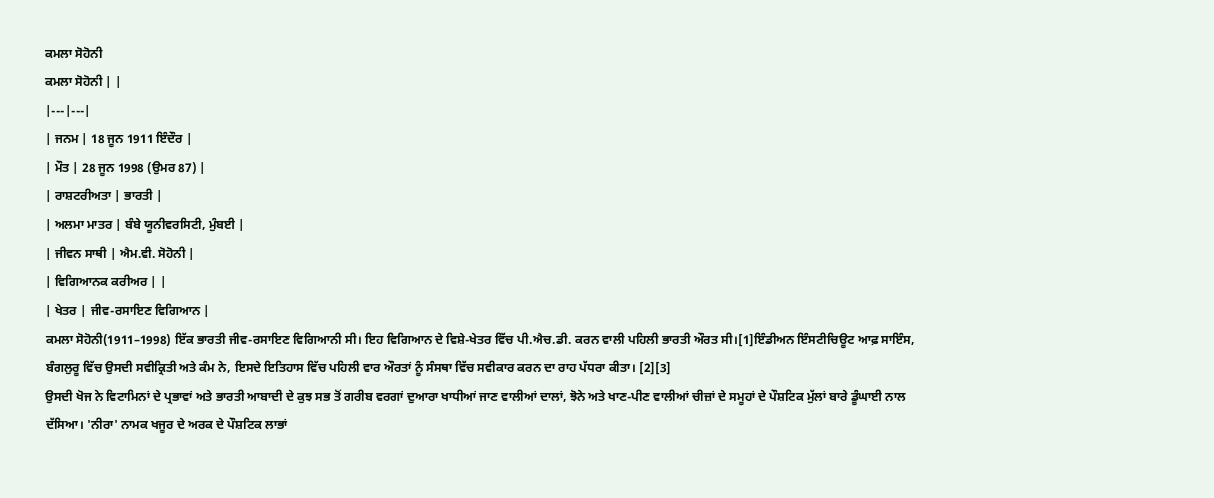ਕਮਲਾ ਸੋਹੋਨੀ
ਕਮਲਾ ਸੋਹੋਨੀ | |
|---|---|
| ਜਨਮ | 18 ਜੂਨ 1911 ਇੰਦੌਰ |
| ਮੌਤ | 28 ਜੂਨ 1998 (ਉਮਰ 87) |
| ਰਾਸ਼ਟਰੀਅਤਾ | ਭਾਰਤੀ |
| ਅਲਮਾ ਮਾਤਰ | ਬੰਬੇ ਯੂਨੀਵਰਸਿਟੀ, ਮੁੰਬਈ |
| ਜੀਵਨ ਸਾਥੀ | ਐਮ.ਵੀ. ਸੋਹੋਨੀ |
| ਵਿਗਿਆਨਕ ਕਰੀਅਰ | |
| ਖੇਤਰ | ਜੀਵ-ਰਸਾਇਣ ਵਿਗਿਆਨ |
ਕਮਲਾ ਸੋਹੋਨੀ(1911–1998) ਇੱਕ ਭਾਰਤੀ ਜੀਵ-ਰਸਾਇਣ ਵਿਗਿਆਨੀ ਸੀ। ਇਹ ਵਿਗਿਆਨ ਦੇ ਵਿਸ਼ੇ-ਖੇਤਰ ਵਿੱਚ ਪੀ.ਐਚ.ਡੀ. ਕਰਨ ਵਾਲੀ ਪਹਿਲੀ ਭਾਰਤੀ ਔਰਤ ਸੀ।[1]ਇੰਡੀਅਨ ਇੰਸਟੀਚਿਊਟ ਆਫ਼ ਸਾਇੰਸ, ਬੰਗਲੁਰੂ ਵਿੱਚ ਉਸਦੀ ਸਵੀਕ੍ਰਿਤੀ ਅਤੇ ਕੰਮ ਨੇ, ਇਸਦੇ ਇਤਿਹਾਸ ਵਿੱਚ ਪਹਿਲੀ ਵਾਰ ਔਰਤਾਂ ਨੂੰ ਸੰਸਥਾ ਵਿੱਚ ਸਵੀਕਾਰ ਕਰਨ ਦਾ ਰਾਹ ਪੱਧਰਾ ਕੀਤਾ। [2][3]
ਉਸਦੀ ਖੋਜ ਨੇ ਵਿਟਾਮਿਨਾਂ ਦੇ ਪ੍ਰਭਾਵਾਂ ਅਤੇ ਭਾਰਤੀ ਆਬਾਦੀ ਦੇ ਕੁਝ ਸਭ ਤੋਂ ਗਰੀਬ ਵਰਗਾਂ ਦੁਆਰਾ ਖਾਧੀਆਂ ਜਾਣ ਵਾਲੀਆਂ ਦਾਲਾਂ, ਝੋਨੇ ਅਤੇ ਖਾਣ-ਪੀਣ ਵਾਲੀਆਂ ਚੀਜ਼ਾਂ ਦੇ ਸਮੂਹਾਂ ਦੇ ਪੌਸ਼ਟਿਕ ਮੁੱਲਾਂ ਬਾਰੇ ਡੂੰਘਾਈ ਨਾਲ ਦੱਸਿਆ। 'ਨੀਰਾ' ਨਾਮਕ ਖਜੂਰ ਦੇ ਅਰਕ ਦੇ ਪੌਸ਼ਟਿਕ ਲਾਭਾਂ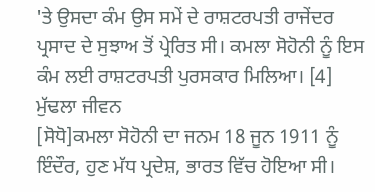'ਤੇ ਉਸਦਾ ਕੰਮ ਉਸ ਸਮੇਂ ਦੇ ਰਾਸ਼ਟਰਪਤੀ ਰਾਜੇਂਦਰ ਪ੍ਰਸਾਦ ਦੇ ਸੁਝਾਅ ਤੋਂ ਪ੍ਰੇਰਿਤ ਸੀ। ਕਮਲਾ ਸੋਹੋਨੀ ਨੂੰ ਇਸ ਕੰਮ ਲਈ ਰਾਸ਼ਟਰਪਤੀ ਪੁਰਸਕਾਰ ਮਿਲਿਆ। [4]
ਮੁੱਢਲਾ ਜੀਵਨ
[ਸੋਧੋ]ਕਮਲਾ ਸੋਹੋਨੀ ਦਾ ਜਨਮ 18 ਜੂਨ 1911 ਨੂੰ ਇੰਦੌਰ, ਹੁਣ ਮੱਧ ਪ੍ਰਦੇਸ਼, ਭਾਰਤ ਵਿੱਚ ਹੋਇਆ ਸੀ।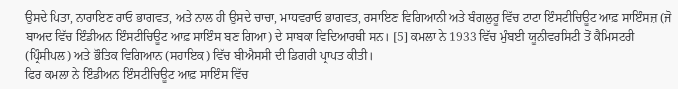ਉਸਦੇ ਪਿਤਾ, ਨਾਰਾਇਣ ਰਾਓ ਭਾਗਵਤ, ਅਤੇ ਨਾਲ ਹੀ ਉਸਦੇ ਚਾਚਾ, ਮਾਧਵਰਾਓ ਭਾਗਵਤ, ਰਸਾਇਣ ਵਿਗਿਆਨੀ ਅਤੇ ਬੰਗਲੁਰੂ ਵਿੱਚ ਟਾਟਾ ਇੰਸਟੀਚਿਊਟ ਆਫ਼ ਸਾਇੰਸਜ਼ (ਜੋ ਬਾਅਦ ਵਿੱਚ ਇੰਡੀਅਨ ਇੰਸਟੀਚਿਊਟ ਆਫ਼ ਸਾਇੰਸ ਬਣ ਗਿਆ) ਦੇ ਸਾਬਕਾ ਵਿਦਿਆਰਥੀ ਸਨ। [5] ਕਮਲਾ ਨੇ 1933 ਵਿੱਚ ਮੁੰਬਈ ਯੂਨੀਵਰਸਿਟੀ ਤੋਂ ਕੈਮਿਸਟਰੀ (ਪ੍ਰਿੰਸੀਪਲ) ਅਤੇ ਭੌਤਿਕ ਵਿਗਿਆਨ (ਸਹਾਇਕ) ਵਿੱਚ ਬੀਐਸਸੀ ਦੀ ਡਿਗਰੀ ਪ੍ਰਾਪਤ ਕੀਤੀ।
ਫਿਰ ਕਮਲਾ ਨੇ ਇੰਡੀਅਨ ਇੰਸਟੀਚਿਊਟ ਆਫ਼ ਸਾਇੰਸ ਵਿੱਚ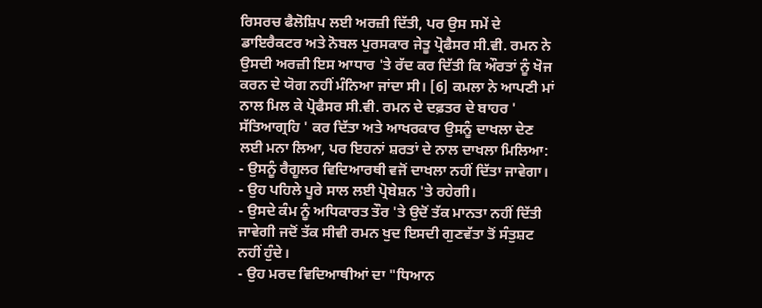ਰਿਸਰਚ ਫੈਲੋਸ਼ਿਪ ਲਈ ਅਰਜ਼ੀ ਦਿੱਤੀ, ਪਰ ਉਸ ਸਮੇਂ ਦੇ ਡਾਇਰੈਕਟਰ ਅਤੇ ਨੋਬਲ ਪੁਰਸਕਾਰ ਜੇਤੂ ਪ੍ਰੋਫੈਸਰ ਸੀ.ਵੀ. ਰਮਨ ਨੇ ਉਸਦੀ ਅਰਜ਼ੀ ਇਸ ਆਧਾਰ 'ਤੇ ਰੱਦ ਕਰ ਦਿੱਤੀ ਕਿ ਔਰਤਾਂ ਨੂੰ ਖੋਜ ਕਰਨ ਦੇ ਯੋਗ ਨਹੀਂ ਮੰਨਿਆ ਜਾਂਦਾ ਸੀ। [6] ਕਮਲਾ ਨੇ ਆਪਣੀ ਮਾਂ ਨਾਲ ਮਿਲ ਕੇ ਪ੍ਰੋਫੈਸਰ ਸੀ.ਵੀ. ਰਮਨ ਦੇ ਦਫ਼ਤਰ ਦੇ ਬਾਹਰ ' ਸੱਤਿਆਗ੍ਰਹਿ ' ਕਰ ਦਿੱਤਾ ਅਤੇ ਆਖਰਕਾਰ ਉਸਨੂੰ ਦਾਖਲਾ ਦੇਣ ਲਈ ਮਨਾ ਲਿਆ, ਪਰ ਇਹਨਾਂ ਸ਼ਰਤਾਂ ਦੇ ਨਾਲ ਦਾਖਲਾ ਮਿਲਿਆ:
- ਉਸਨੂੰ ਰੈਗੂਲਰ ਵਿਦਿਆਰਥੀ ਵਜੋਂ ਦਾਖਲਾ ਨਹੀਂ ਦਿੱਤਾ ਜਾਵੇਗਾ।
- ਉਹ ਪਹਿਲੇ ਪੂਰੇ ਸਾਲ ਲਈ ਪ੍ਰੋਬੇਸ਼ਨ 'ਤੇ ਰਹੇਗੀ।
- ਉਸਦੇ ਕੰਮ ਨੂੰ ਅਧਿਕਾਰਤ ਤੌਰ 'ਤੇ ਉਦੋਂ ਤੱਕ ਮਾਨਤਾ ਨਹੀਂ ਦਿੱਤੀ ਜਾਵੇਗੀ ਜਦੋਂ ਤੱਕ ਸੀਵੀ ਰਮਨ ਖੁਦ ਇਸਦੀ ਗੁਣਵੱਤਾ ਤੋਂ ਸੰਤੁਸ਼ਟ ਨਹੀਂ ਹੁੰਦੇ।
- ਉਹ ਮਰਦ ਵਿਦਿਆਥੀਆਂ ਦਾ "ਧਿਆਨ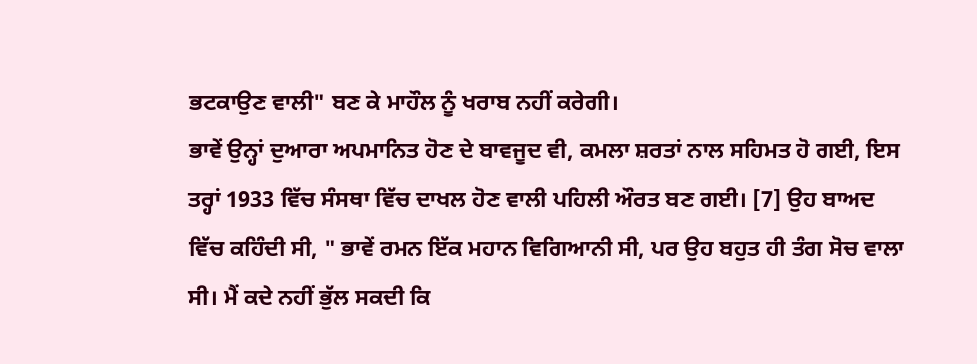ਭਟਕਾਉਣ ਵਾਲੀ" ਬਣ ਕੇ ਮਾਹੌਲ ਨੂੰ ਖਰਾਬ ਨਹੀਂ ਕਰੇਗੀ।
ਭਾਵੇਂ ਉਨ੍ਹਾਂ ਦੁਆਰਾ ਅਪਮਾਨਿਤ ਹੋਣ ਦੇ ਬਾਵਜੂਦ ਵੀ, ਕਮਲਾ ਸ਼ਰਤਾਂ ਨਾਲ ਸਹਿਮਤ ਹੋ ਗਈ, ਇਸ ਤਰ੍ਹਾਂ 1933 ਵਿੱਚ ਸੰਸਥਾ ਵਿੱਚ ਦਾਖਲ ਹੋਣ ਵਾਲੀ ਪਹਿਲੀ ਔਰਤ ਬਣ ਗਈ। [7] ਉਹ ਬਾਅਦ ਵਿੱਚ ਕਹਿੰਦੀ ਸੀ, " ਭਾਵੇਂ ਰਮਨ ਇੱਕ ਮਹਾਨ ਵਿਗਿਆਨੀ ਸੀ, ਪਰ ਉਹ ਬਹੁਤ ਹੀ ਤੰਗ ਸੋਚ ਵਾਲਾ ਸੀ। ਮੈਂ ਕਦੇ ਨਹੀਂ ਭੁੱਲ ਸਕਦੀ ਕਿ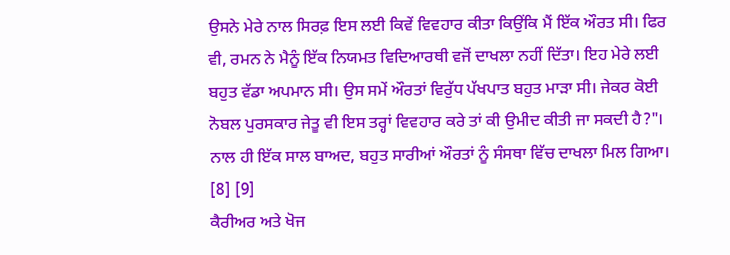ਉਸਨੇ ਮੇਰੇ ਨਾਲ ਸਿਰਫ਼ ਇਸ ਲਈ ਕਿਵੇਂ ਵਿਵਹਾਰ ਕੀਤਾ ਕਿਉਂਕਿ ਮੈਂ ਇੱਕ ਔਰਤ ਸੀ। ਫਿਰ ਵੀ, ਰਮਨ ਨੇ ਮੈਨੂੰ ਇੱਕ ਨਿਯਮਤ ਵਿਦਿਆਰਥੀ ਵਜੋਂ ਦਾਖਲਾ ਨਹੀਂ ਦਿੱਤਾ। ਇਹ ਮੇਰੇ ਲਈ ਬਹੁਤ ਵੱਡਾ ਅਪਮਾਨ ਸੀ। ਉਸ ਸਮੇਂ ਔਰਤਾਂ ਵਿਰੁੱਧ ਪੱਖਪਾਤ ਬਹੁਤ ਮਾੜਾ ਸੀ। ਜੇਕਰ ਕੋਈ ਨੋਬਲ ਪੁਰਸਕਾਰ ਜੇਤੂ ਵੀ ਇਸ ਤਰ੍ਹਾਂ ਵਿਵਹਾਰ ਕਰੇ ਤਾਂ ਕੀ ਉਮੀਦ ਕੀਤੀ ਜਾ ਸਕਦੀ ਹੈ?"। ਨਾਲ ਹੀ ਇੱਕ ਸਾਲ ਬਾਅਦ, ਬਹੁਤ ਸਾਰੀਆਂ ਔਰਤਾਂ ਨੂੰ ਸੰਸਥਾ ਵਿੱਚ ਦਾਖਲਾ ਮਿਲ ਗਿਆ। [8] [9]
ਕੈਰੀਅਰ ਅਤੇ ਖੋਜ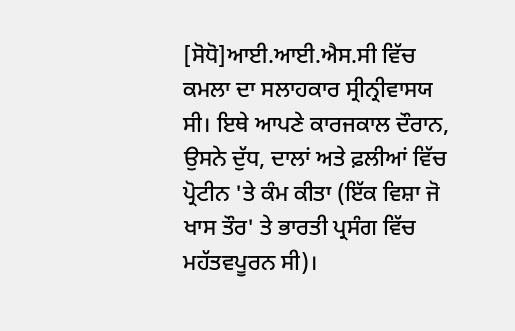[ਸੋਧੋ]ਆਈ.ਆਈ.ਐਸ.ਸੀ ਵਿੱਚ ਕਮਲਾ ਦਾ ਸਲਾਹਕਾਰ ਸ੍ਰੀਨ੍ਰੀਵਾਸਯ ਸੀ। ਇਥੇ ਆਪਣੇ ਕਾਰਜਕਾਲ ਦੌਰਾਨ, ਉਸਨੇ ਦੁੱਧ, ਦਾਲਾਂ ਅਤੇ ਫ਼ਲੀਆਂ ਵਿੱਚ ਪ੍ਰੋਟੀਨ 'ਤੇ ਕੰਮ ਕੀਤਾ (ਇੱਕ ਵਿਸ਼ਾ ਜੋ ਖਾਸ ਤੌਰ' ਤੇ ਭਾਰਤੀ ਪ੍ਰਸੰਗ ਵਿੱਚ ਮਹੱਤਵਪੂਰਨ ਸੀ)।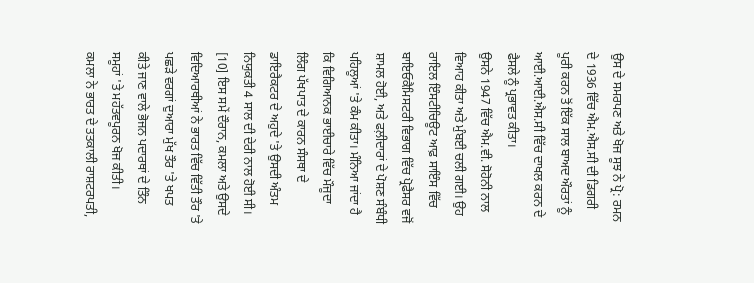ਉਸ ਦੇ ਸਮਰਪਣ ਅਤੇ ਖੋਜ ਸੂਝ ਨੇ ਪ੍ਰੋ: ਰਮਨ ਦੇ 1936 ਵਿੱਚ ਐਮ.ਐਸ.ਸੀ ਦੀ ਡਿਗਰੀ ਪੂਰੀ ਕਰਨ ਤੋਂ ਇੱਕ ਸਾਲ ਬਾਅਦ ਔਰਤਾਂ ਨੂੰ ਆਈ.ਆਈ.ਐਸ.ਸੀ ਵਿੱਚ ਦਾਖਲ ਕਰਨ ਦੇ ਫੈਸਲੇ ਨੂੰ ਪ੍ਰਭਾਵਤ ਕੀਤਾ।
ਉਸਨੇ 1947 ਵਿੱਚ ਐਮ.ਵੀ. ਸੋਹੋਨੀ ਨਾਲ ਵਿਆਹ ਕੀਤਾ ਅਤੇ ਮੁੰਬਈ ਚਲੀ ਗਈ। ਉਹ ਰਾਇਲ ਇੰਸਟੀਚਿਊਟ ਆਫ਼ ਸਾਇੰਸ ਵਿੱਚ ਬਾਇਓਕੈਮਿਸਟਰੀ ਵਿਭਾਗ ਵਿੱਚ ਪ੍ਰੋਫੈਸਰ ਵਜੋਂ ਸ਼ਾਮਲ ਹੋਈ, ਅਤੇ ਫਲ਼ੀਦਾਰਾਂ ਦੇ ਪੋਸ਼ਣ ਸੰਬੰਧੀ ਪਹਿਲੂਆਂ 'ਤੇ ਕੰਮ ਕੀਤਾ। ਮੰਨਿਆ ਜਾਂਦਾ ਹੈ ਕਿ ਵਿਗਿਆਨਕ ਭਾਈਚਾਰੇ ਵਿੱਚ ਮੌਜੂਦਾ ਲਿੰਗ ਪੱਖਪਾਤ ਦੇ ਕਾਰਨ ਸੰਸਥਾ ਦੇ ਡਾਇਰੈਕਟਰ ਦੇ ਅਹੁਦੇ 'ਤੇ ਉਸਦੀ ਅੰਤਮ ਨਿਯੁਕਤੀ 4 ਸਾਲ ਦੀ ਦੇਰੀ ਨਾਲ ਹੋਈ ਸੀ। [10] ਇਸ ਸਮੇਂ ਦੌਰਾਨ, ਕਮਲਾ ਅਤੇ ਉਸਦੇ ਵਿਦਿਆਰਥੀਆਂ ਨੇ ਭਾਰਤ ਵਿੱਚ ਵਿੱਤੀ ਤੌਰ 'ਤੇ ਪਛੜੇ ਵਰਗਾਂ ਦੁਆਰਾ ਮੁੱਖ ਤੌਰ 'ਤੇ ਖਪਤ ਕੀਤੇ ਜਾਣ ਵਾਲੇ ਭੋਜਨ ਪਦਾਰਥਾਂ ਦੇ ਤਿੰਨ ਸਮੂਹਾਂ 'ਤੇ ਮਹੱਤਵਪੂਰਨ ਖੋਜ ਕੀਤੀ।
ਕਮਲਾ ਨੇ ਭਾਰਤ ਦੇ ਤਤਕਾਲੀ ਰਾਸ਼ਟਰਪਤੀ,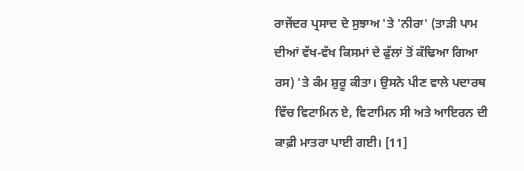ਰਾਜੇਂਦਰ ਪ੍ਰਸਾਦ ਦੇ ਸੁਝਾਅ 'ਤੇ 'ਨੀਰਾ' (ਤਾੜੀ ਪਾਮ ਦੀਆਂ ਵੱਖ-ਵੱਖ ਕਿਸਮਾਂ ਦੇ ਫੁੱਲਾਂ ਤੋਂ ਕੱਢਿਆ ਗਿਆ ਰਸ) 'ਤੇ ਕੰਮ ਸ਼ੁਰੂ ਕੀਤਾ। ਉਸਨੇ ਪੀਣ ਵਾਲੇ ਪਦਾਰਥ ਵਿੱਚ ਵਿਟਾਮਿਨ ਏ, ਵਿਟਾਮਿਨ ਸੀ ਅਤੇ ਆਇਰਨ ਦੀ ਕਾਫ਼ੀ ਮਾਤਰਾ ਪਾਈ ਗਈ। [11]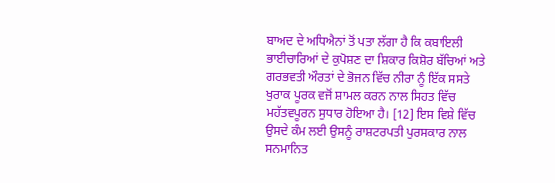ਬਾਅਦ ਦੇ ਅਧਿਐਨਾਂ ਤੋਂ ਪਤਾ ਲੱਗਾ ਹੈ ਕਿ ਕਬਾਇਲੀ ਭਾਈਚਾਰਿਆਂ ਦੇ ਕੁਪੋਸ਼ਣ ਦਾ ਸ਼ਿਕਾਰ ਕਿਸ਼ੋਰ ਬੱਚਿਆਂ ਅਤੇ ਗਰਭਵਤੀ ਔਰਤਾਂ ਦੇ ਭੋਜਨ ਵਿੱਚ ਨੀਰਾ ਨੂੰ ਇੱਕ ਸਸਤੇ ਖੁਰਾਕ ਪੂਰਕ ਵਜੋਂ ਸ਼ਾਮਲ ਕਰਨ ਨਾਲ ਸਿਹਤ ਵਿੱਚ ਮਹੱਤਵਪੂਰਨ ਸੁਧਾਰ ਹੋਇਆ ਹੈ। [12] ਇਸ ਵਿਸ਼ੇ ਵਿੱਚ ਉਸਦੇ ਕੰਮ ਲਈ ਉਸਨੂੰ ਰਾਸ਼ਟਰਪਤੀ ਪੁਰਸਕਾਰ ਨਾਲ ਸਨਮਾਨਿਤ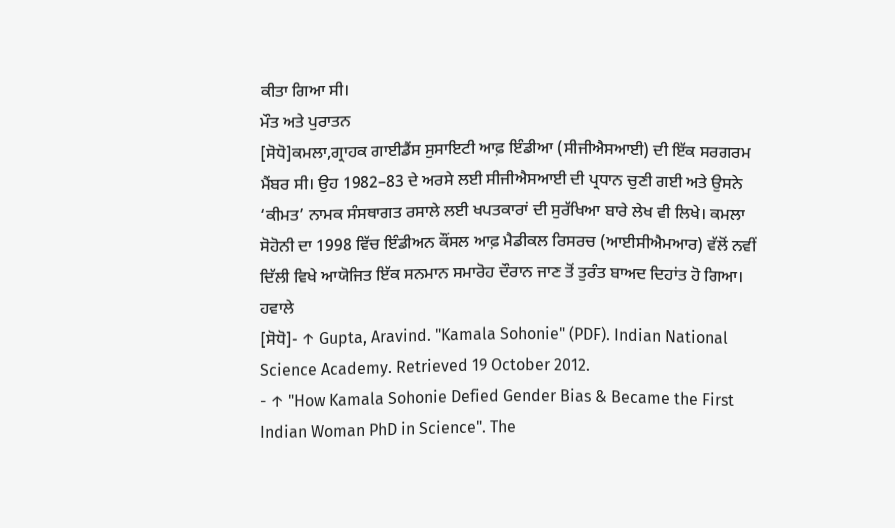ਕੀਤਾ ਗਿਆ ਸੀ।
ਮੌਤ ਅਤੇ ਪੁਰਾਤਨ
[ਸੋਧੋ]ਕਮਲਾ,ਗ੍ਰਾਹਕ ਗਾਈਡੈਂਸ ਸੁਸਾਇਟੀ ਆਫ਼ ਇੰਡੀਆ (ਸੀਜੀਐਸਆਈ) ਦੀ ਇੱਕ ਸਰਗਰਮ ਮੈਂਬਰ ਸੀ। ਉਹ 1982–83 ਦੇ ਅਰਸੇ ਲਈ ਸੀਜੀਐਸਆਈ ਦੀ ਪ੍ਰਧਾਨ ਚੁਣੀ ਗਈ ਅਤੇ ਉਸਨੇ ‘ਕੀਮਤ’ ਨਾਮਕ ਸੰਸਥਾਗਤ ਰਸਾਲੇ ਲਈ ਖਪਤਕਾਰਾਂ ਦੀ ਸੁਰੱਖਿਆ ਬਾਰੇ ਲੇਖ ਵੀ ਲਿਖੇ। ਕਮਲਾ ਸੋਹੋਨੀ ਦਾ 1998 ਵਿੱਚ ਇੰਡੀਅਨ ਕੌਂਸਲ ਆਫ਼ ਮੈਡੀਕਲ ਰਿਸਰਚ (ਆਈਸੀਐਮਆਰ) ਵੱਲੋਂ ਨਵੀਂ ਦਿੱਲੀ ਵਿਖੇ ਆਯੋਜਿਤ ਇੱਕ ਸਨਮਾਨ ਸਮਾਰੋਹ ਦੌਰਾਨ ਜਾਣ ਤੋਂ ਤੁਰੰਤ ਬਾਅਦ ਦਿਹਾਂਤ ਹੋ ਗਿਆ।
ਹਵਾਲੇ
[ਸੋਧੋ]- ↑ Gupta, Aravind. "Kamala Sohonie" (PDF). Indian National Science Academy. Retrieved 19 October 2012.
- ↑ "How Kamala Sohonie Defied Gender Bias & Became the First Indian Woman PhD in Science". The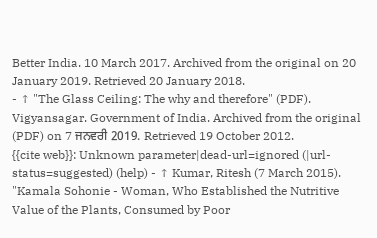Better India. 10 March 2017. Archived from the original on 20 January 2019. Retrieved 20 January 2018.
- ↑ "The Glass Ceiling: The why and therefore" (PDF). Vigyansagar. Government of India. Archived from the original (PDF) on 7 ਜਨਵਰੀ 2019. Retrieved 19 October 2012.
{{cite web}}: Unknown parameter|dead-url=ignored (|url-status=suggested) (help) - ↑ Kumar, Ritesh (7 March 2015). "Kamala Sohonie - Woman, Who Established the Nutritive Value of the Plants, Consumed by Poor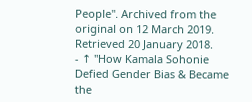People". Archived from the original on 12 March 2019. Retrieved 20 January 2018.
- ↑ "How Kamala Sohonie Defied Gender Bias & Became the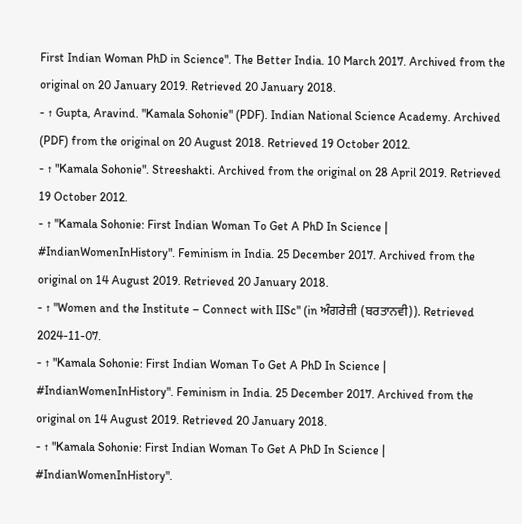First Indian Woman PhD in Science". The Better India. 10 March 2017. Archived from the original on 20 January 2019. Retrieved 20 January 2018.
- ↑ Gupta, Aravind. "Kamala Sohonie" (PDF). Indian National Science Academy. Archived (PDF) from the original on 20 August 2018. Retrieved 19 October 2012.
- ↑ "Kamala Sohonie". Streeshakti. Archived from the original on 28 April 2019. Retrieved 19 October 2012.
- ↑ "Kamala Sohonie: First Indian Woman To Get A PhD In Science | #IndianWomenInHistory". Feminism in India. 25 December 2017. Archived from the original on 14 August 2019. Retrieved 20 January 2018.
- ↑ "Women and the Institute – Connect with IISc" (in ਅੰਗਰੇਜ਼ੀ (ਬਰਤਾਨਵੀ)). Retrieved 2024-11-07.
- ↑ "Kamala Sohonie: First Indian Woman To Get A PhD In Science | #IndianWomenInHistory". Feminism in India. 25 December 2017. Archived from the original on 14 August 2019. Retrieved 20 January 2018.
- ↑ "Kamala Sohonie: First Indian Woman To Get A PhD In Science | #IndianWomenInHistory".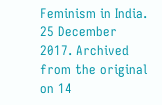Feminism in India. 25 December 2017. Archived from the original on 14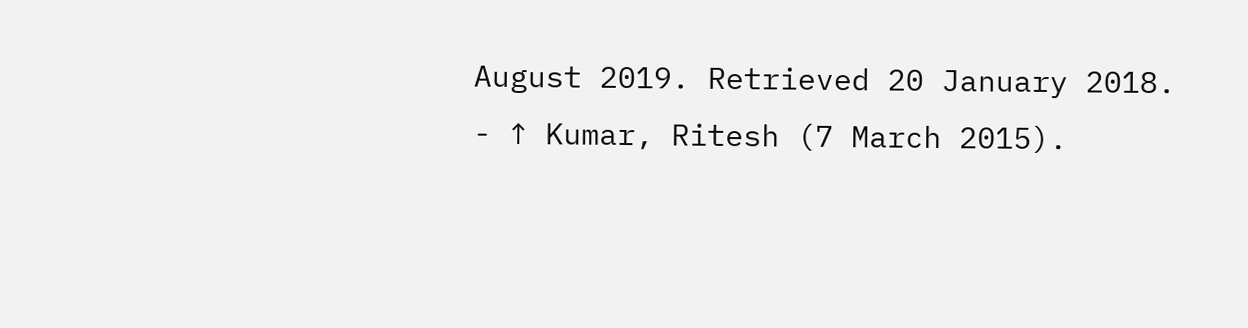August 2019. Retrieved 20 January 2018.
- ↑ Kumar, Ritesh (7 March 2015).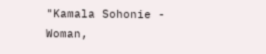"Kamala Sohonie - Woman,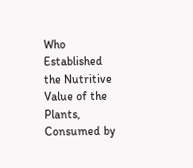Who Established the Nutritive Value of the Plants, Consumed by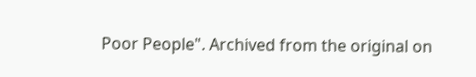Poor People". Archived from the original on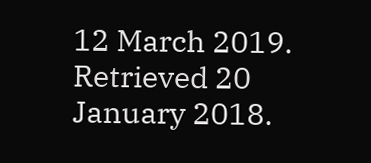12 March 2019. Retrieved 20 January 2018.